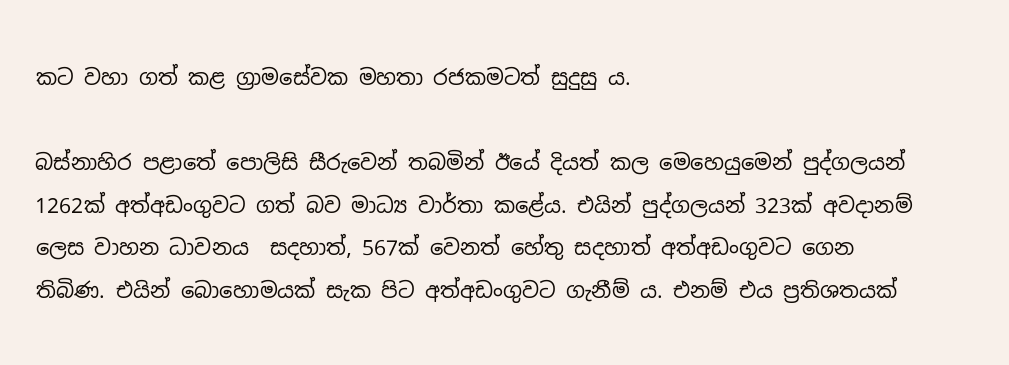කට වහා ගත් කළ ග්‍රාමසේවක මහතා රජකමටත් සුදුසු ය.

බස්නාහිර පළාතේ පොලිසි සීරුවෙන් තබමින් ඊයේ දියත් කල මෙහෙයුමෙන් පුද්ගලයන් 1262ක් අත්අඩංගුවට ගත් බව මාධ්‍ය වාර්තා කළේය. එයින් පුද්ගලයන් 323ක් අවදානම් ලෙස වාහන ධාවනය  සදහාත්, 567ක් වෙනත් හේතු සදහාත් අත්අඩංගුවට ගෙන තිබිණ. එයින් බොහොමයක් සැක පිට අත්අඩංගුවට ගැනීම් ය. එනම් එය ප්‍රතිශතයක්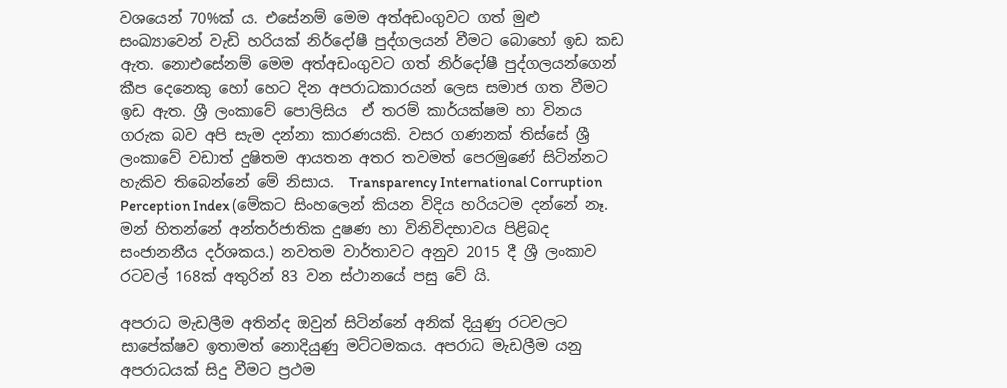වශයෙන් 70%ක් ය. එසේනම් මෙම අත්අඩංගුවට ගත් මුළු සංඛ්‍යාවෙන් වැඩි හරියක් නිර්දෝෂී පුද්ගලයන් වීමට බොහෝ ඉඩ කඩ ඇත. නොඑසේනම් මෙම අත්අඩංගුවට ගත් නිර්දෝෂී පුද්ගලයන්ගෙන් කීප දෙනෙකු හෝ හෙට දින අපරාධකාරයන් ලෙස සමාජ ගත වීමට ඉඩ ඇත. ශ්‍රී ලංකාවේ පොලිසිය  ඒ තරම් කාර්යක්ෂම හා විනය ගරුක බව අපි සැම දන්නා කාරණයකි. වසර ගණනක් තිස්සේ ශ්‍රී ලංකාවේ වඩාත් දුෂිතම ආයතන අතර තවමත් පෙරමුණේ සිටින්නට හැකිව තිබෙන්නේ මේ නිසාය.  Transparency International Corruption Perception Index (මේකට සිංහලෙන් කියන විදිය හරියටම දන්නේ නෑ. මන් හිතන්නේ අන්තර්ජාතික දුෂණ හා විනිවිදභාවය පිළිබද සංජානනීය දර්ශකය.) නවතම වාර්තාවට අනුව 2015 දී ශ්‍රී ලංකාව රටවල් 168ක් අතුරින් 83 වන ස්ථානයේ පසු වේ යි.

අපරාධ මැඩලීම අතින්ද ඔවුන් සිටින්නේ අනික් දියුණු රටවලට සාපේක්ෂව ඉතාමත් නොදියුණු මට්ටමකය. අපරාධ මැඩලීම යනු අපරාධයක් සිදු වීමට ප්‍රථම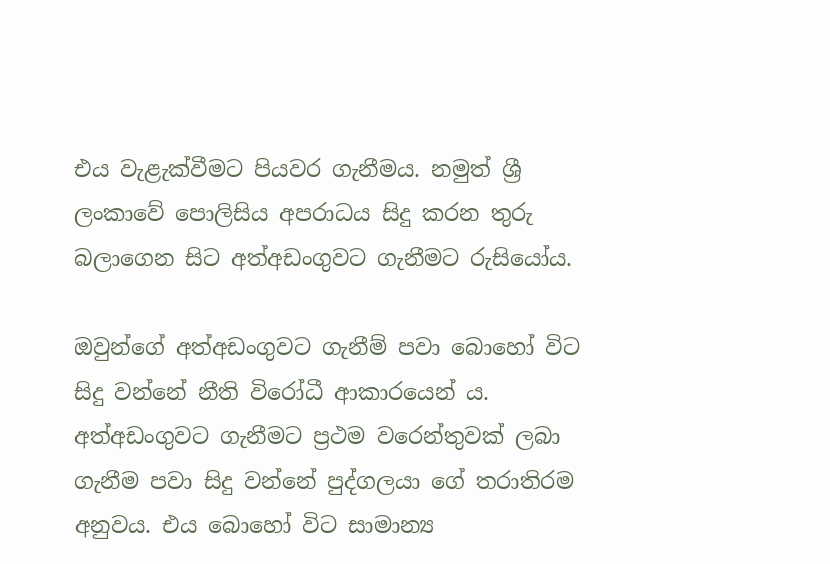එය වැළැක්වීමට පියවර ගැනීමය. නමුත් ශ්‍රී ලංකාවේ පොලිසිය අපරාධය සිදු කරන තුරු බලාගෙන සිට අත්අඩංගුවට ගැනීමට රුසියෝය.

ඔවුන්ගේ අත්අඩංගුවට ගැනීම් පවා බොහෝ විට සිදු වන්නේ නීති විරෝධී ආකාරයෙන් ය. අත්අඩංගුවට ගැනීමට ප්‍රථම වරෙන්තුවක් ලබා ගැනීම පවා සිදු වන්නේ පුද්ගලයා ගේ තරාතිරම අනුවය. එය බොහෝ විට සාමාන්‍ය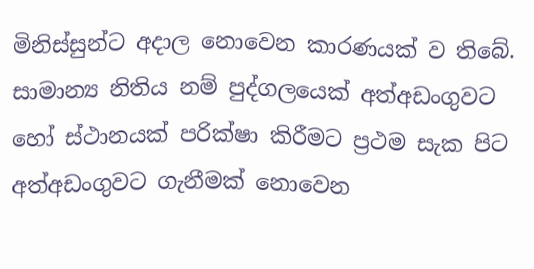මිනිස්සුන්ට අදාල නොවෙන කාරණයක් ව තිබේ. සාමාන්‍ය නිතිය නම් පුද්ගලයෙක් අත්අඩංගුවට හෝ ස්ථානයක් පරික්ෂා කිරීමට ප්‍රථම සැක පිට අත්අඩංගුවට ගැනීමක් නොවෙන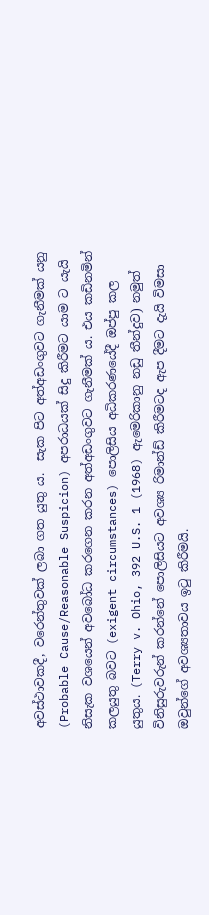අවස්ථාවකදී, වරෙන්තුවක් ලබා ගත යුතු ය.  සැක පිට අත්අඩංගුවට ගැනීමක් යනු (Probable Cause/Reasonable Suspicion) අපරාධයක් සිදු කිරීමට යාම ට යැයි නිසැක වශයෙන් අවබෝධ කරගෙන කරන අත්අඩංගුවට ගැනීමක් ය. එය කඩිනමින් කලයුතු බවට (exigent circumstances) පොලිසිය අධිකරණයේදී ඔප්පු කල යුතුය. (Terry v. Ohio, 392 U.S. 1 (1968) ඇමෙරිකානු නඩු තීන්දුව) නමුත් විනිසුරුවරුන් කරන්නේ පොලිසියට අවශ්‍ය රිමාන්ඩ් කිරීමටද ඇප දීමට දැයි විමසා ඔවුන්ගේ අවශ්‍යතාවය ඉටු කිරීමයි.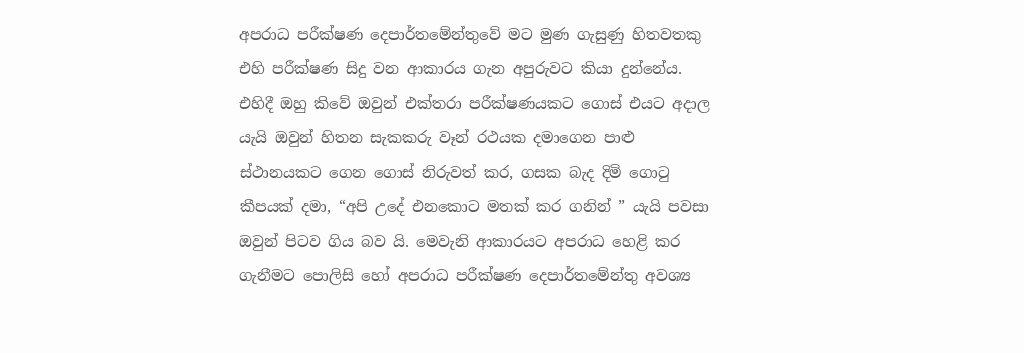අපරාධ පරීක්ෂණ දෙපාර්තමේන්තුවේ මට මුණ ගැසුණු හිතවතකු එහි පරීක්ෂණ සිදු වන ආකාරය ගැන අපුරුවට කියා දුන්නේය. එහිදී ඔහු කිවේ ඔවුන් එක්තරා පරීක්ෂණයකට ගොස් එයට අදාල යැයි ඔවුන් හිතන සැකකරු වෑන් රථයක දමාගෙන පාළු ස්ථානයකට ගෙන ගොස් නිරුවත් කර, ගසක බැද දිමි ගොටු කීපයක් දමා, “අපි උදේ එනකොට මතක් කර ගනින් ” යැයි පවසා ඔවුන් පිටව ගිය බව යි. මෙවැනි ආකාරයට අපරාධ හෙළි කර ගැනීමට පොලිසි හෝ අපරාධ පරීක්ෂණ දෙපාර්තමේන්තු අවශ්‍ය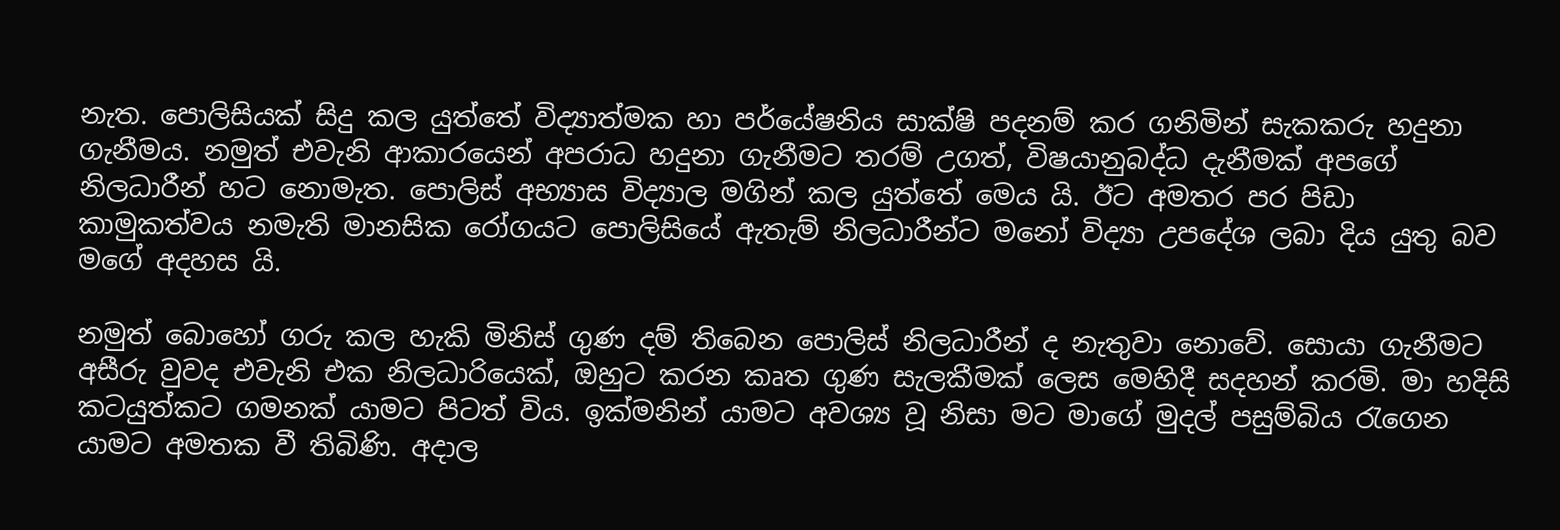නැත. පොලිසියක් සිදු කල යුත්තේ විද්‍යාත්මක හා පර්යේෂනිය සාක්ෂි පදනම් කර ගනිමින් සැකකරු හදුනා ගැනීමය. නමුත් එවැනි ආකාරයෙන් අපරාධ හදුනා ගැනීමට තරම් උගත්, විෂයානුබද්ධ දැනීමක් අපගේ නිලධාරීන් හට නොමැත. පොලිස් අභ්‍යාස විද්‍යාල මගින් කල යුත්තේ මෙය යි. ඊට අමතර පර පිඩා කාමුකත්වය නමැති මානසික රෝගයට පොලිසියේ ඇතැම් නිලධාරීන්ට මනෝ විද්‍යා උපදේශ ලබා දිය යුතු බව මගේ අදහස යි.

නමුත් බොහෝ ගරු කල හැකි මිනිස් ගුණ දම් තිබෙන පොලිස් නිලධාරීන් ද නැතුවා නොවේ. සොයා ගැනීමට අසීරු වුවද එවැනි එක නිලධාරියෙක්, ඔහුට කරන කෘත ගුණ සැලකීමක් ලෙස මෙහිදී සදහන් කරමි. මා හදිසි කටයුත්කට ගමනක් යාමට පිටත් විය. ඉක්මනින් යාමට අවශ්‍ය වූ නිසා මට මාගේ මුදල් පසුම්බිය රැගෙන යාමට අමතක වී තිබිණි. අදාල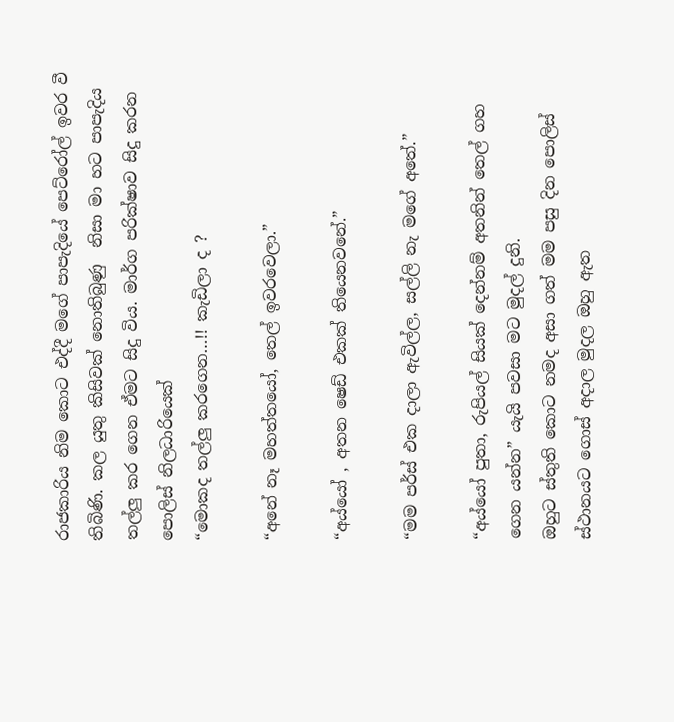රාජකාරිය නිම කොට එද්දී මගේ පාපැදියේ පෙට්රෝල් ඉවර වී තිබිණි. කල යුතු කිසිවක් නොතිබුණු  නිසා මා හට පාපැදිය තල්ලු කර ගෙන ඒමට සිදු විය. මාර්ග පරික්ෂාව සිදු කරන පොලිස් නිලධාරියෙක්
“මොකද තල්ලු කරගෙන…!! කැඩිලා ද ?

“අනේ නෑ මහත්තයෝ, තෙල් ඉවරවෙලා.”

“අය්යෝ , අතන ෂෙඩ් එකක් තියෙනවනේ.”

“මම පර්ස් එක දාලා ඇවිල්ල, සල්ලි නැ මගේ අතේ.”

“අය්යෝ පුතා, රුපියල් සියක් දෙන්නම් අතනින් තෙල් ගහ ගෙන යන්න” යැයි පවසා මට මුදල් දුනි.
ඔහුට ස්තුති කොට නමද අසා ගත් මම පසු දින පොලිස් ස්ථානයට ගොස් අදාල මුදල ඔහු ඇත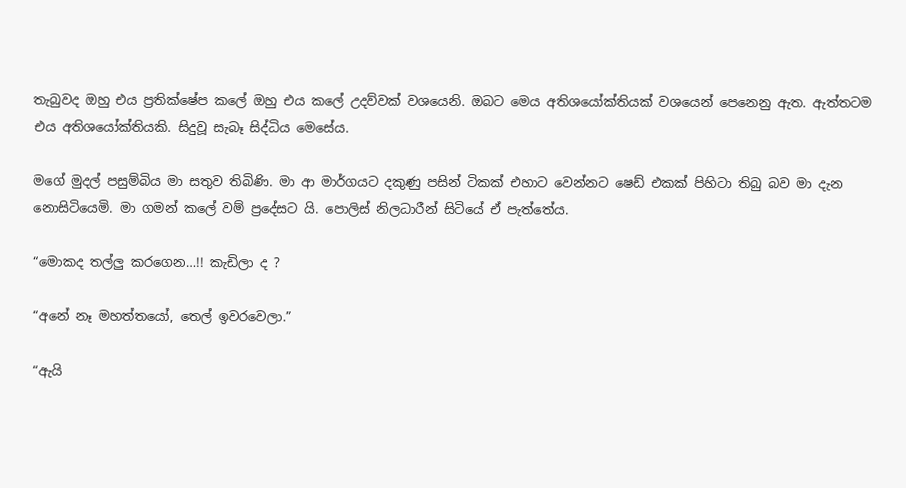තැබුවද ඔහු එය ප්‍රතික්ෂේප කලේ ඔහු එය කලේ උදව්වක් වශයෙනි. ඔබට මෙය අතිශයෝක්තියක් වශයෙන් පෙනෙනු ඇත. ඇත්තටම එය අතිශයෝක්තියකි. සිදුවූ සැබෑ සිද්ධිය මෙසේය.

මගේ මුදල් පසුම්බිය මා සතුව තිබිණි. මා ආ මාර්ගයට දකුණු පසින් ටිකක් එහාට වෙන්නට ෂෙඩ් එකක් පිහිටා තිබු බව මා දැන නොසිටියෙමි. මා ගමන් කලේ වම් ප්‍රදේසට යි. පොලිස් නිලධාරීන් සිටියේ ඒ පැත්තේය.

“මොකද තල්ලු කරගෙන…!! කැඩිලා ද ?

“අනේ නෑ මහත්තයෝ, තෙල් ඉවරවෙලා.”

“ඇයි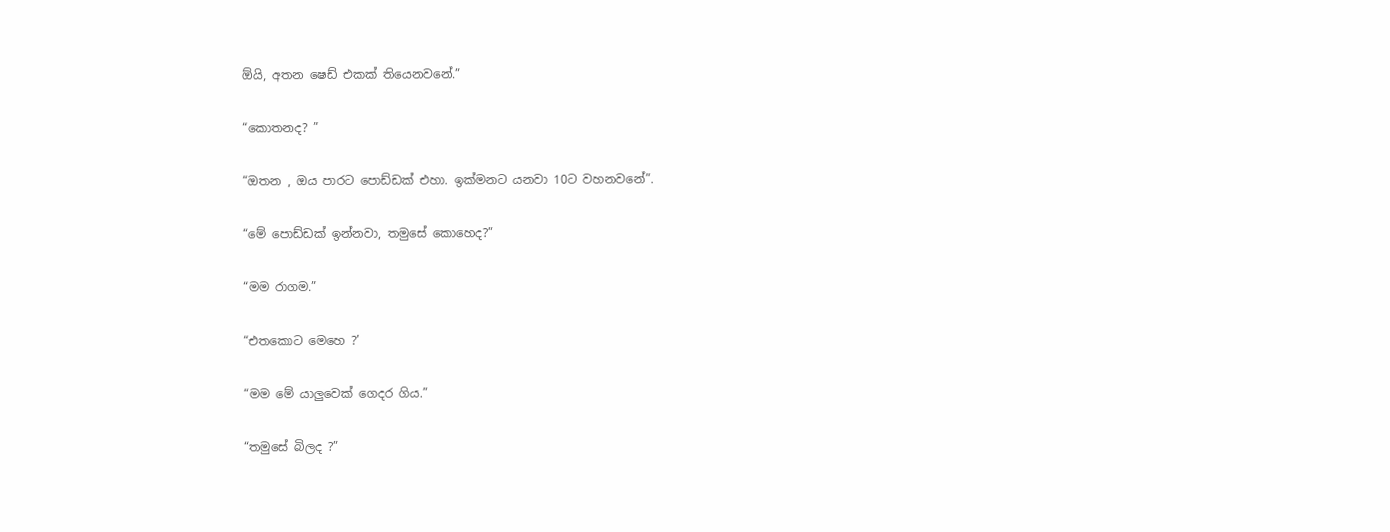ඕයි, අතන ෂෙඩ් එකක් තියෙනවනේ.”

“කොතනද? ”

“ඔතන , ඔය පාරට පොඩ්ඩක් එහා. ඉක්මනට යනවා 10ට වහනවනේ”.

“මේ පොඩ්ඩක් ඉන්නවා, තමුසේ කොහෙද?”

“මම රාගම.”

“එතකොට මෙහෙ ?’

“මම මේ යාලුවෙක් ගෙදර ගිය.”

“තමුසේ බිලද ?”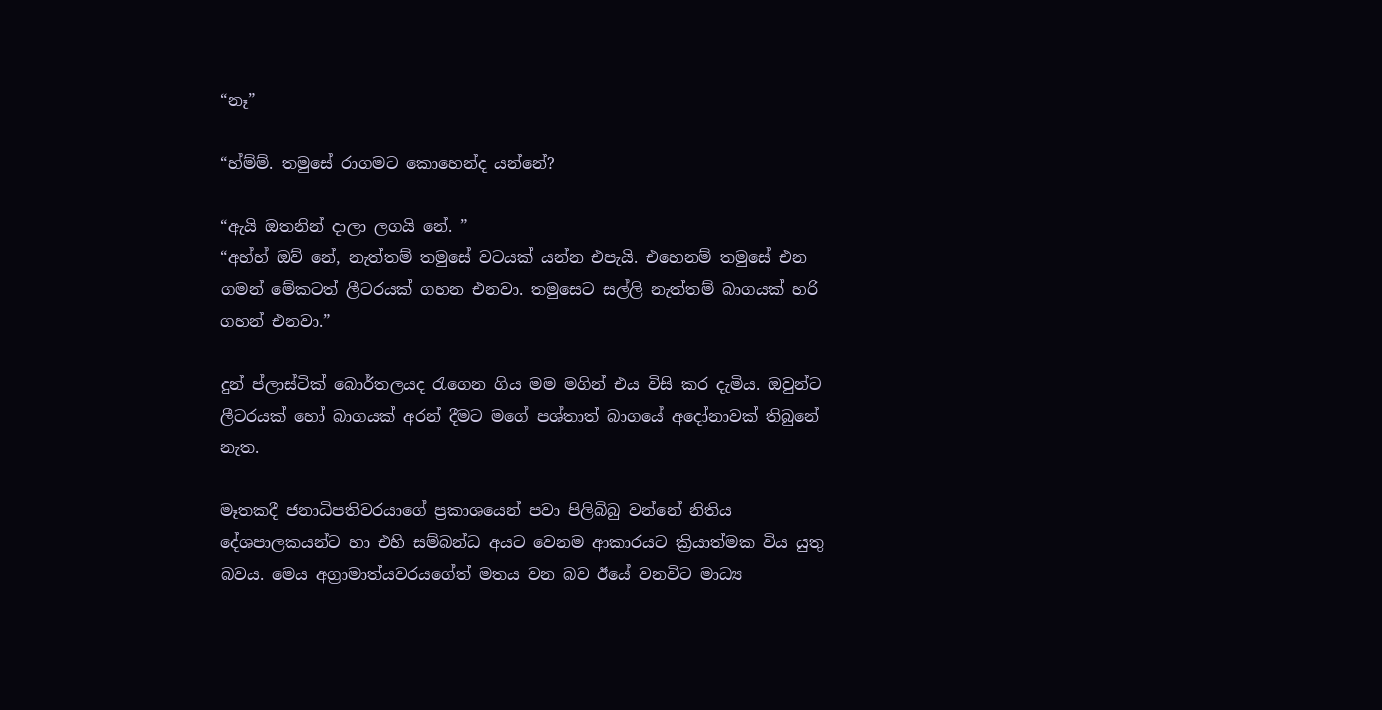“නෑ”

“හ්ම්ම්. තමුසේ රාගමට කොහෙන්ද යන්නේ?

“ඇයි ඔතනින් දාලා ලගයි නේ. ”
“අහ්හ් ඔව් නේ, නැත්තම් තමුසේ වටයක් යන්න එපැයි. එහෙනම් තමුසේ එන ගමන් මේකටත් ලීටරයක් ගහන එනවා. තමුසෙට සල්ලි නැත්තම් බාගයක් හරි ගහන් එනවා.”

දුන් ප්ලාස්ටික් බොර්තලයද රැගෙන ගිය මම මගින් එය විසි කර දැමිය. ඔවුන්ට ලීටරයක් හෝ බාගයක් අරන් දීමට මගේ පශ්තාත් බාගයේ අදෝනාවක් තිබුනේ නැත.

මෑතකදී ජනාධිපතිවරයාගේ ප්‍රකාශයෙන් පවා පිලිබිබු වන්නේ නිතිය දේශපාලකයන්ට හා එහි සම්බන්ධ අයට වෙනම ආකාරයට ක්‍රියාත්මක විය යුතු බවය. මෙය අග්‍රාමාත්යවරයගේත් මතය වන බව ඊයේ වනවිට මාධ්‍ය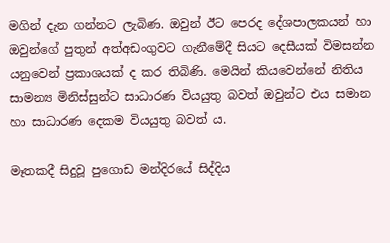මගින් දැන ගන්නට ලැබිණ. ඔවුන් ඊට පෙරද දේශපාලකයන් හා ඔවුන්ගේ පුතුන් අත්අඩංගුවට ගැනීමේදී සියට දෙසීයක් විමසන්න යනුවෙන් ප්‍රකාශයක් ද කර තිබිණි. මෙයින් කියවෙන්නේ නිතිය සාමන්‍ය මිනිස්සුන්ට සාධාරණ වියයුතු බවත් ඔවුන්ට එය සමාන හා සාධාරණ දෙකම වියයුතු බවත් ය.

මෑතකදී සිදුවූ පුගොඩ මන්දිරයේ සිද්දිය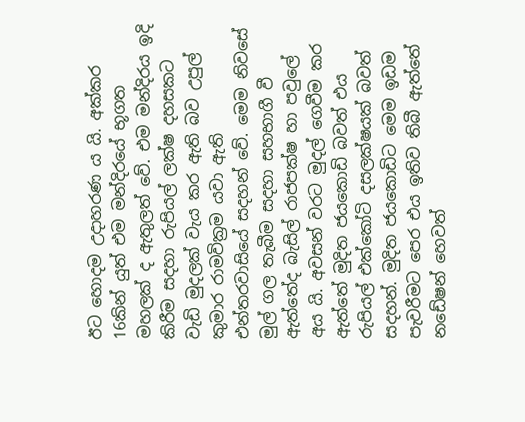ඊට හොදම උදාහරණ ය යි. අක්කර 16කින් යුත් එම මන්දිරයේ භූගත මහලක් ද ඇතුලත් වේ. එම මන්දිරය ඉදි කිරීම සදහා රුපියල් ලක්ෂ දහසකට වැඩි මුදලක් වැය කර ඇති බව උපුල් කුමාර රාමවික්‍රම යවා ඇති එන්තරවාසියේ සදහන් වේ. මෙම නිවසේ මුල් ගල තැබීම සදහා සහභාගී වී ඇත්තේද බැසිල් රාජපක්ෂ හා පවුලේ අය යි. අවසන් වරට මුදල් ගෙවීම කර ඇත්තේ මුදිත ජයකොඩි බවත් එය රුපියල් එක්කෝටි දසලක්ෂයක් බවත් සදහන්. මුදිත ජයකොඩිට මෙම ඉඩම පැවරීමට පෙර එය ඉතිව තිබී ඇත්තේ නඩේෂන් හෙවත්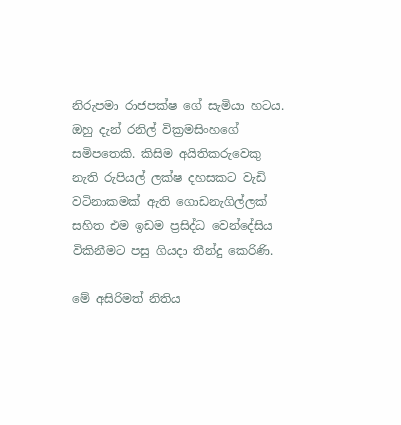නිරුපමා රාජපක්ෂ ගේ සැමියා හටය. ඔහු දැන් රනිල් වික්‍රමසිංහගේ සමිපතෙකි. කිසිම අයිතිකරුවෙකු නැති රුපියල් ලක්ෂ දහසකට වැඩි වටිනාකමක් ඇති ගොඩනැගිල්ලක් සහිත එම ඉඩම ප්‍රසිද්ධ වෙන්දේසිය විකිනීමට පසු ගියදා තීන්දු කෙරිණි.

මේ අසිරිමත් නිතිය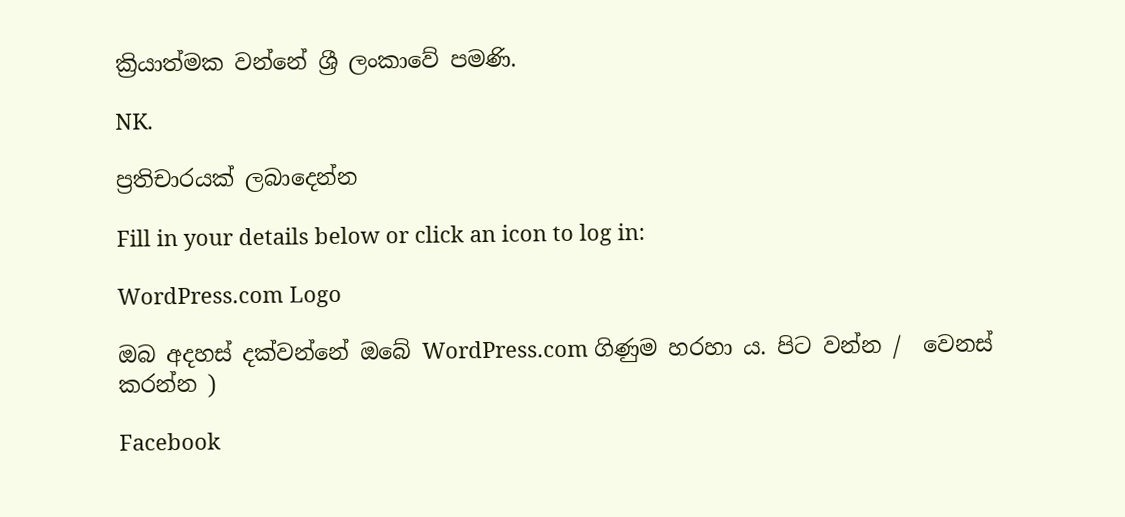ක්‍රියාත්මක වන්නේ ශ්‍රී ලංකාවේ පමණි.

NK.

ප්‍රතිචාරයක් ලබාදෙන්න

Fill in your details below or click an icon to log in:

WordPress.com Logo

ඔබ අදහස් දක්වන්නේ ඔබේ WordPress.com ගිණුම හරහා ය. පිට වන්න /  වෙනස් කරන්න )

Facebook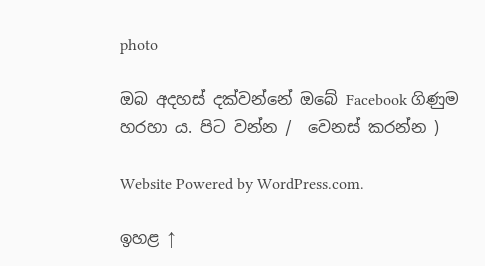photo

ඔබ අදහස් දක්වන්නේ ඔබේ Facebook ගිණුම හරහා ය. පිට වන්න /  වෙනස් කරන්න )

Website Powered by WordPress.com.

ඉහළ ↑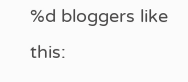%d bloggers like this: